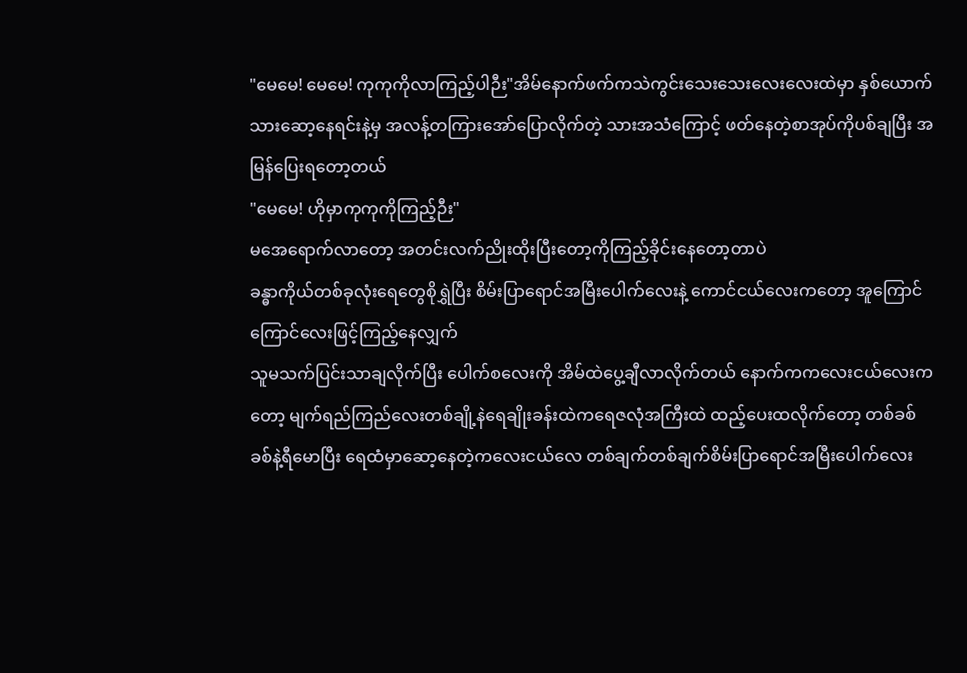"မေမေ! မေမေ! ကုကုကိုလာကြည့်ပါဉီး"အိမ်နောက်ဖက်ကသဲကွင်းသေးသေးလေးလေးထဲမှာ နှစ်ယောက်သားဆော့နေရင်းနဲ့မှ အလန့်တကြားအော်ပြောလိုက်တဲ့ သားအသံကြောင့် ဖတ်နေတဲ့စာအုပ်ကိုပစ်ချပြီး အမြန်ပြေးရတော့တယ်
"မေမေ! ဟိုမှာကုကုကိုကြည့်ဉီး"
မအေရောက်လာတော့ အတင်းလက်ညိုးထိုးပြီးတော့ကိုကြည့်ခိုင်းနေတော့တာပဲ
ခန္ဓာကိုယ်တစ်ခုလုံးရေတွေစိုရွှဲပြီး စိမ်းပြာရောင်အမြီးပေါက်လေးနဲ့ ကောင်ငယ်လေးကတော့ အူကြောင်ကြောင်လေးဖြင့်ကြည့်နေလျှက်
သူမသက်ပြင်းသာချလိုက်ပြီး ပေါက်စလေးကို အိမ်ထဲပွေ့ချီလာလိုက်တယ် နောက်ကကလေးငယ်လေးကတော့ မျက်ရည်ကြည်လေးတစ်ချို့နဲရေချိုးခန်းထဲကရေဇလုံအကြီးထဲ ထည့်ပေးထလိုက်တော့ တစ်ခစ်ခစ်နဲ့ရီမောပြီး ရေထံမှာဆော့နေတဲ့ကလေးငယ်လေ တစ်ချက်တစ်ချက်စိမ်းပြာရောင်အမြီးပေါက်လေး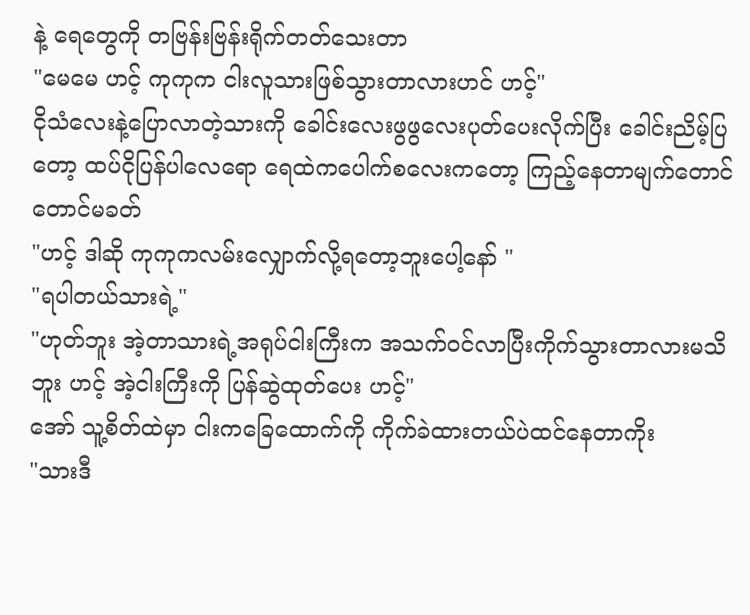နဲ့ ရေတွေကို တဗြန်းဗြန်းရိုက်တတ်သေးတာ
"မေမေ ဟင့် ကုကုက ငါးလူသားဖြစ်သွားတာလားဟင် ဟင့်"
ငိုသံလေးနဲ့ပြောလာတဲ့သားကို ခေါင်းလေးဖွဖွလေးပုတ်ပေးလိုက်ပြီး ခေါင်းညိမ့်ပြတော့ ထပ်ငိုပြန်ပါလေရော ရေထဲကပေါက်စလေးကတော့ ကြည့်နေတာမျက်တောင်တောင်မခတ်
"ဟင့် ဒါဆို ကုကုကလမ်းလျှောက်လို့ရတော့ဘူးပေါ့နော် "
"ရပါတယ်သားရဲ့"
"ဟုတ်ဘူး အဲ့တာသားရဲ့အရုပ်ငါးကြီးက အသက်ဝင်လာပြီးကိုက်သွားတာလားမသိဘူး ဟင့် အဲ့ငါးကြီးကို ပြန်ဆွဲထုတ်ပေး ဟင့်"
အော် သူ့စိတ်ထဲမှာ ငါးကခြေထောက်ကို ကိုက်ခဲထားတယ်ပဲထင်နေတာကိုး
"သားဒီ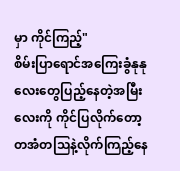မှာ ကိုင်ကြည့်"
စိမ်းပြာရောင်အကြေးခွံနုနုလေးတွေပြည့်နေတဲ့အမြီးလေးကို ကိုင်ပြလိုက်တော့ တအံတသြနဲ့လိုက်ကြည့်နေ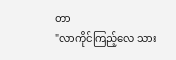တာ
"လာကိုင်ကြည့်လေ သား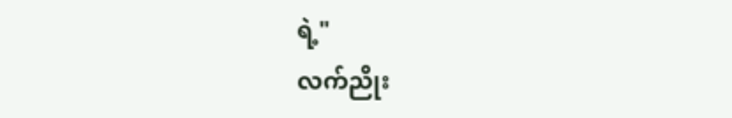ရဲ့"
လက်ညိုး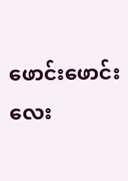ဖောင်းဖောင်းလေး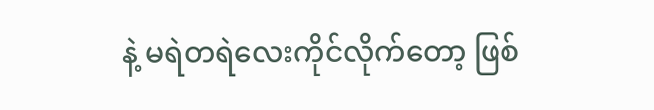နဲ့ မရဲတရဲလေးကိုင်လိုက်တော့ ဖြစ်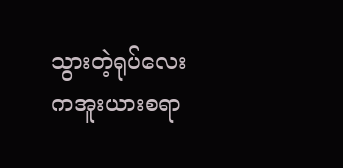သွားတဲ့ရုပ်လေးကအူးယားစရာ